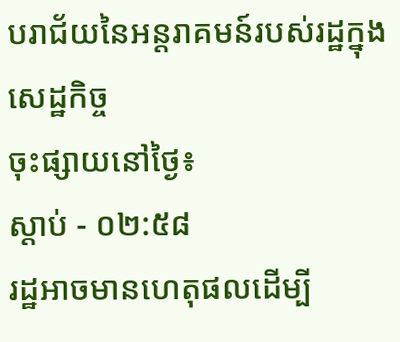បរាជ័យនៃអន្តរាគមន៍របស់រដ្ឋក្នុងសេដ្ឋកិច្ច
ចុះផ្សាយនៅថ្ងៃ៖
ស្តាប់ - ០២:៥៨
រដ្ឋអាចមានហេតុផលដើម្បី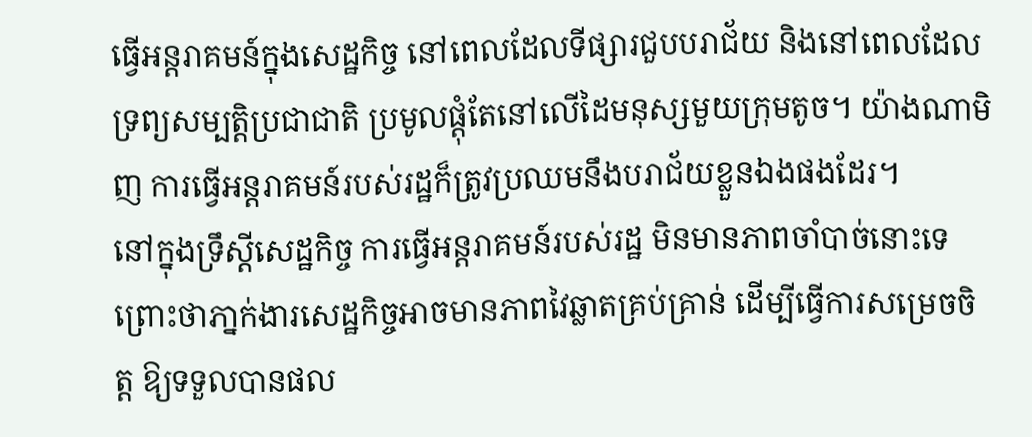ធ្វើអន្តរាគមន៍ក្នុងសេដ្ឋកិច្ច នៅពេលដែលទីផ្សារជួបបរាជ័យ និងនៅពេលដែលទ្រព្យសម្បត្តិប្រជាជាតិ ប្រមូលផ្តុំតែនៅលើដៃមនុស្សមួយក្រុមតូច។ យ៉ាងណាមិញ ការធ្វើអន្តរាគមន៍របស់រដ្ឋក៏ត្រូវប្រឈមនឹងបរាជ័យខ្លួនឯងផងដែរ។
នៅក្នុងទ្រឹស្ដីសេដ្ឋកិច្ច ការធ្វើអន្តរាគមន៍របស់រដ្ឋ មិនមានភាពចាំបាច់នោះទេ ព្រោះថាភា្នក់ងារសេដ្ឋកិច្ចអាចមានភាពវៃឆ្លាតគ្រប់គ្រាន់ ដើម្បីធ្វើការសម្រេចចិត្ត ឱ្យទទួលបានផល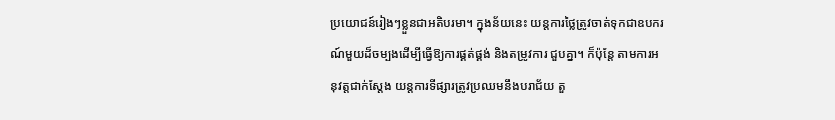ប្រយោជន៍រៀងៗខ្លួនជាអតិបរមា។ ក្នុងន័យនេះ យន្តការថ្លៃត្រូវចាត់ទុកជាឧបករណ៍មួយដ៏ចម្បងដើម្បីធ្វើឱ្យការផ្គត់ផ្គង់ និងតម្រូវការ ជួបគ្នា។ ក៏ប៉ុន្តែ តាមការអនុវត្តជាក់ស្ដែង យន្តការទីផ្សារត្រូវប្រឈមនឹងបរាជ័យ តួ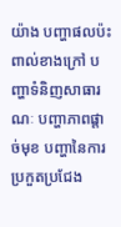យ៉ាង បញ្ហាផលប៉ះពាល់ខាងក្រៅ បញ្ហាទំនិញសាធារណៈ បញ្ហាភាពផ្តាច់មុខ បញ្ហានៃការប្រកួតប្រជែង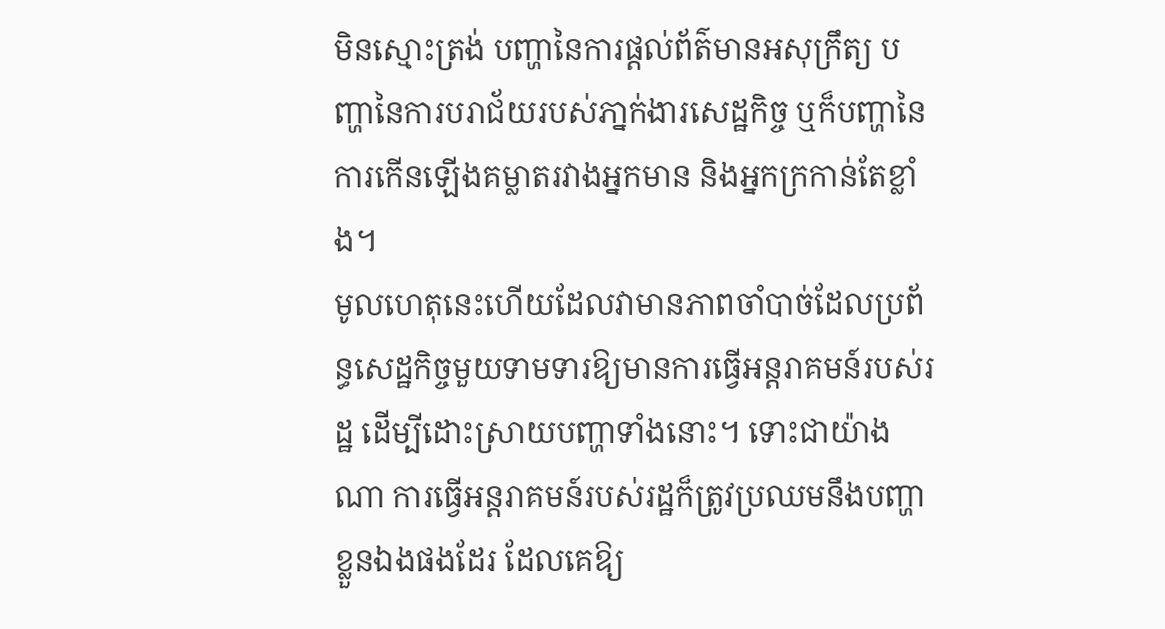មិនស្មោះត្រង់ បញ្ហានៃការផ្តល់ព័ត៌មានអសុក្រឹត្យ បញ្ហានៃការបរាជ័យរបស់ភា្នក់ងារសេដ្ឋកិច្ច ឬក៏បញ្ហានៃការកើនឡើងគម្លាតរវាងអ្នកមាន និងអ្នកក្រកាន់តែខ្លាំង។
មូលហេតុនេះហើយដែលវាមានភាពចាំបាច់ដែលប្រព័ន្ធសេដ្ឋកិច្ចមួយទាមទារឱ្យមានការធ្វើអន្តរាគមន៍របស់រដ្ឋ ដើម្បីដោះស្រាយបញ្ហាទាំងនោះ។ ទោះជាយ៉ាងណា ការធ្វើអន្តរាគមន៍របស់រដ្ឋក៏ត្រូវប្រឈមនឹងបញ្ហាខ្លួនឯងផងដែរ ដែលគេឱ្យ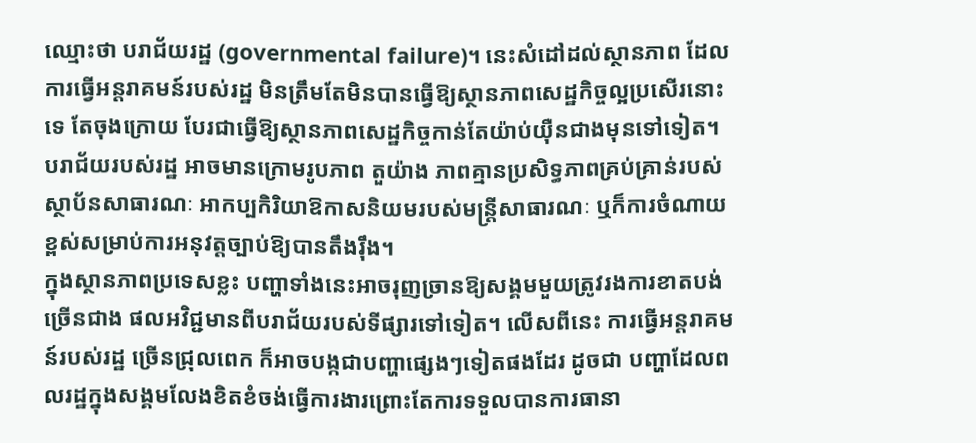ឈ្មោះថា បរាជ័យរដ្ឋ (governmental failure)។ នេះសំដៅដល់ស្ថានភាព ដែលការធ្វើអន្តរាគមន៍របស់រដ្ឋ មិនត្រឹមតែមិនបានធ្វើឱ្យស្ថានភាពសេដ្ឋកិច្ចល្អប្រសើរនោះទេ តែចុងក្រោយ បែរជាធ្វើឱ្យស្ថានភាពសេដ្ឋកិច្ចកាន់តែយ៉ាប់យ៉ឺនជាងមុនទៅទៀត។ បរាជ័យរបស់រដ្ឋ អាចមានក្រោមរូបភាព តួយ៉ាង ភាពគ្មានប្រសិទ្ធភាពគ្រប់គ្រាន់របស់ស្ថាប័នសាធារណៈ អាកប្បកិរិយាឱកាសនិយមរបស់មន្ត្រីសាធារណៈ ឬក៏ការចំណាយខ្ពស់សម្រាប់ការអនុវត្តច្បាប់ឱ្យបានតឹងរ៉ឹង។
ក្នុងស្ថានភាពប្រទេសខ្លះ បញ្ហាទាំងនេះអាចរុញច្រានឱ្យសង្គមមួយត្រូវរងការខាតបង់ច្រើនជាង ផលអវិជ្ជមានពីបរាជ័យរបស់ទីផ្សារទៅទៀត។ លើសពីនេះ ការធ្វើអន្តរាគមន៍របស់រដ្ឋ ច្រើនជ្រុលពេក ក៏អាចបង្កជាបញ្ហាផ្សេងៗទៀតផងដែរ ដូចជា បញ្ហាដែលពលរដ្ឋក្នុងសង្គមលែងខិតខំចង់ធ្វើការងារព្រោះតែការទទួលបានការធានា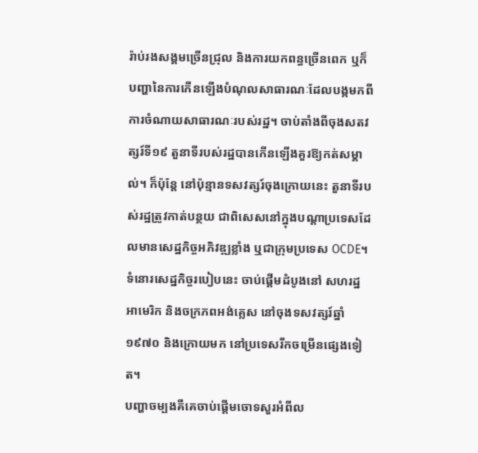រ៉ាប់រងសង្គមច្រើនជ្រុល និងការយកពន្ធច្រើនពេក ឬក៏បញ្ហានៃការកើនឡើងបំណុលសាធារណៈដែលបង្កមកពីការចំណាយសាធារណៈរបស់រដ្ឋ។ ចាប់តាំងពីចុងសតវត្សរ៍ទី១៩ តួនាទីរបស់រដ្ឋបានកើនឡើងគួរឱ្យកត់សម្គាល់។ ក៏ប៉ុន្តែ នៅប៉ុន្មានទសវត្សរ៍ចុងក្រោយនេះ តួនាទីរបស់រដ្ឋត្រូវកាត់បន្ថយ ជាពិសេសនៅក្នុងបណ្ដាប្រទេសដែលមានសេដ្ឋកិច្ចអភិវឌ្ឍខ្លាំង ឬជាក្រុមប្រទេស OCDE។ ទំនោរសេដ្ឋកិច្ចរបៀបនេះ ចាប់ផ្តើមដំបូងនៅ សហរដ្ឋអាមេរិក និងចក្រភពអង់គ្លេស នៅចុងទសវត្សរ៍ឆ្នាំ ១៩៧០ និងក្រោយមក នៅប្រទេសរីកចម្រើនផ្សេងទៀត។
បញ្ហាចម្បងគឺគេចាប់ផ្តើមចោទសួរអំពីល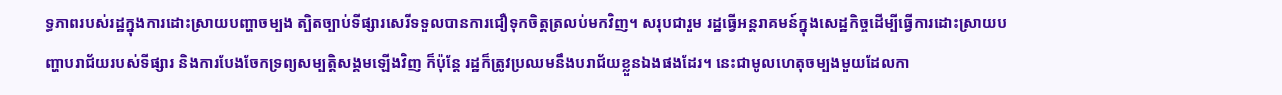ទ្ធភាពរបស់រដ្ឋក្នុងការដោះស្រាយបញ្ហាចម្បង ត្បិតច្បាប់ទីផ្សារសេរីទទួលបានការជឿទុកចិត្តត្រលប់មកវិញ។ សរុបជារួម រដ្ឋធ្វើអន្តរាគមន៍ក្នុងសេដ្ឋកិច្ចដើម្បីធ្វើការដោះស្រាយបញ្ហាបរាជ័យរបស់ទីផ្សារ និងការបែងចែកទ្រព្យសម្បត្តិសង្គមឡើងវិញ ក៏ប៉ុន្តែ រដ្ឋក៏ត្រូវប្រឈមនឹងបរាជ័យខ្លួនឯងផងដែរ។ នេះជាមូលហេតុចម្បងមួយដែលកា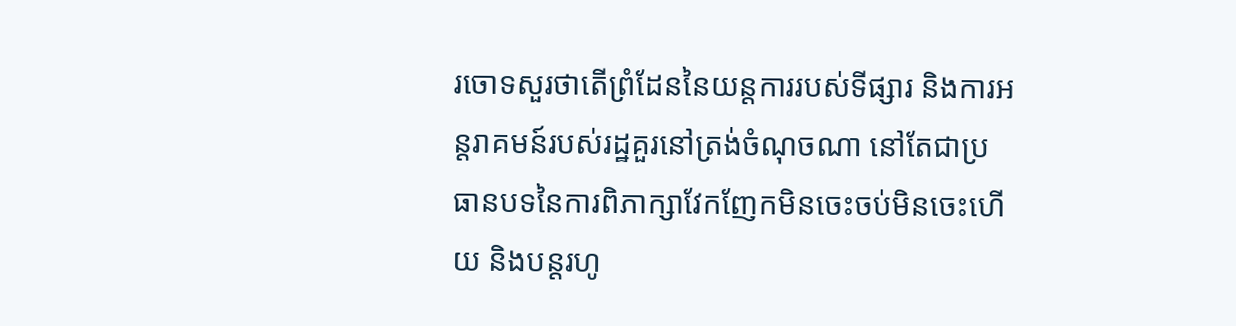រចោទសួរថាតើព្រំដែននៃយន្តការរបស់ទីផ្សារ និងការអន្តរាគមន៍របស់រដ្ឋគួរនៅត្រង់ចំណុចណា នៅតែជាប្រធានបទនៃការពិភាក្សាវែកញែកមិនចេះចប់មិនចេះហើយ និងបន្តរហូ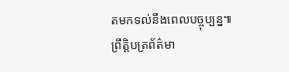តមកទល់នឹងពេលបច្ចុប្បន្ន៕
ព្រឹត្តិបត្រព័ត៌មា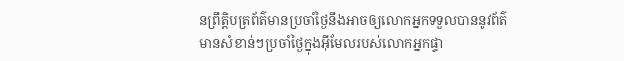នព្រឹត្តិបត្រព័ត៌មានប្រចាំថ្ងៃនឹងអាចឲ្យលោកអ្នកទទួលបាននូវព័ត៌មានសំខាន់ៗប្រចាំថ្ងៃក្នុងអ៊ីមែលរបស់លោកអ្នកផ្ទា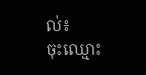ល់៖
ចុះឈ្មោះ